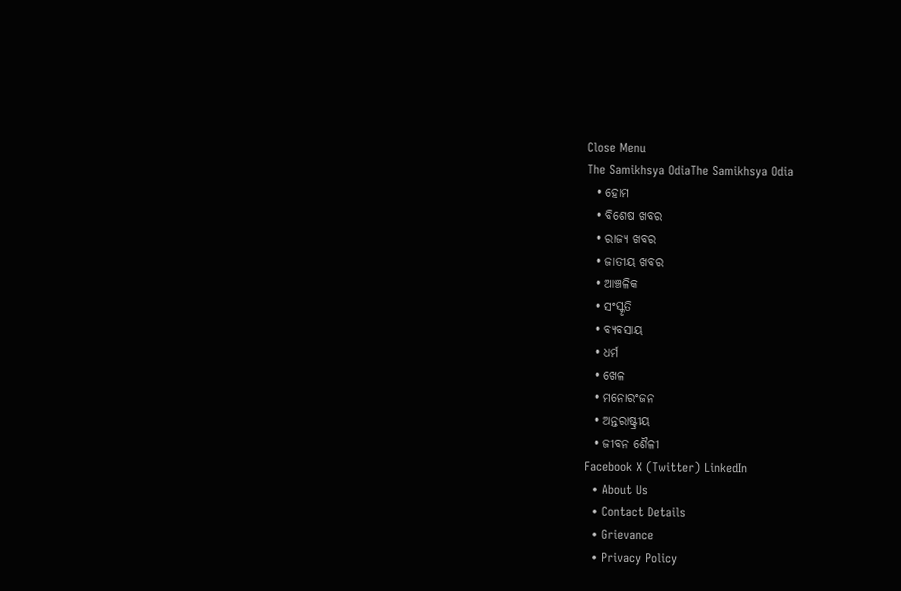Close Menu
The Samikhsya OdiaThe Samikhsya Odia
  • ହୋମ
  • ବିଶେଷ ଖବର
  • ରାଜ୍ୟ ଖବର
  • ଜାତୀୟ ଖବର
  • ଆଞ୍ଚଳିକ
  • ସଂସ୍କୃତି
  • ବ୍ୟବସାୟ
  • ଧର୍ମ
  • ଖେଳ
  • ମନୋରଂଜନ
  • ଅନ୍ତରାଷ୍ଟ୍ରୀୟ
  • ଜୀବନ ଶୈଳୀ
Facebook X (Twitter) LinkedIn
  • About Us
  • Contact Details
  • Grievance
  • Privacy Policy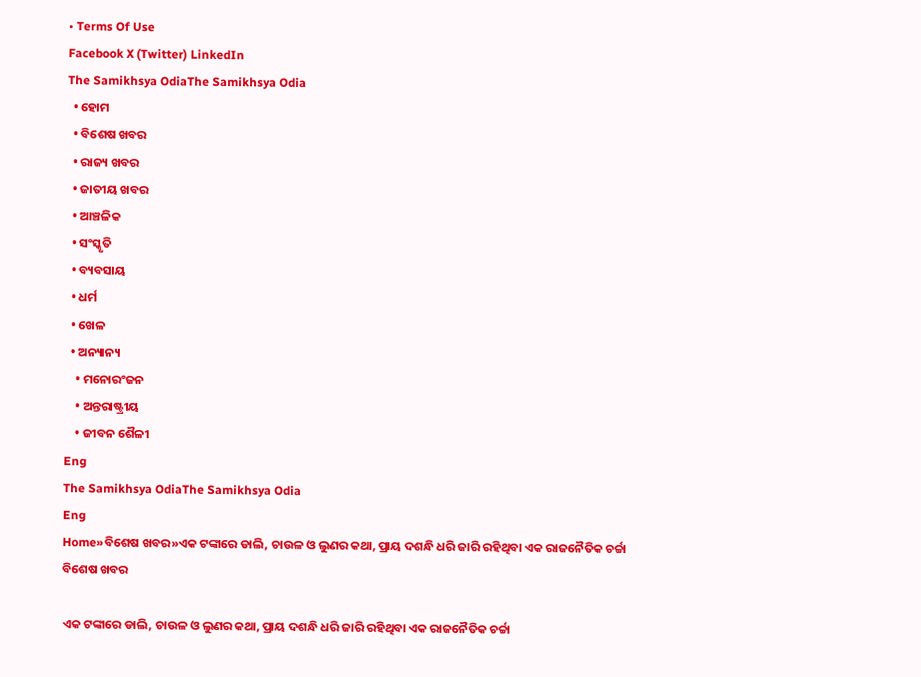• Terms Of Use
Facebook X (Twitter) LinkedIn
The Samikhsya OdiaThe Samikhsya Odia
  • ହୋମ
  • ବିଶେଷ ଖବର
  • ରାଜ୍ୟ ଖବର
  • ଜାତୀୟ ଖବର
  • ଆଞ୍ଚଳିକ
  • ସଂସ୍କୃତି
  • ବ୍ୟବସାୟ
  • ଧର୍ମ
  • ଖେଳ
  • ଅନ୍ୟାନ୍ୟ
    • ମନୋରଂଜନ
    • ଅନ୍ତରାଷ୍ଟ୍ରୀୟ
    • ଜୀବନ ଶୈଳୀ
Eng
The Samikhsya OdiaThe Samikhsya Odia
Eng
Home»ବିଶେଷ ଖବର»ଏକ ଟଙ୍କାରେ ଡାଲି, ଚାଉଳ ଓ ଲୁଣର କଥା, ପ୍ରାୟ ଦଶନ୍ଧି ଧରି ଜାରି ରହିଥିବା ଏକ ରାଜନୈତିକ ଚର୍ଚ୍ଚା
ବିଶେଷ ଖବର

ଏକ ଟଙ୍କାରେ ଡାଲି, ଚାଉଳ ଓ ଲୁଣର କଥା, ପ୍ରାୟ ଦଶନ୍ଧି ଧରି ଜାରି ରହିଥିବା ଏକ ରାଜନୈତିକ ଚର୍ଚ୍ଚା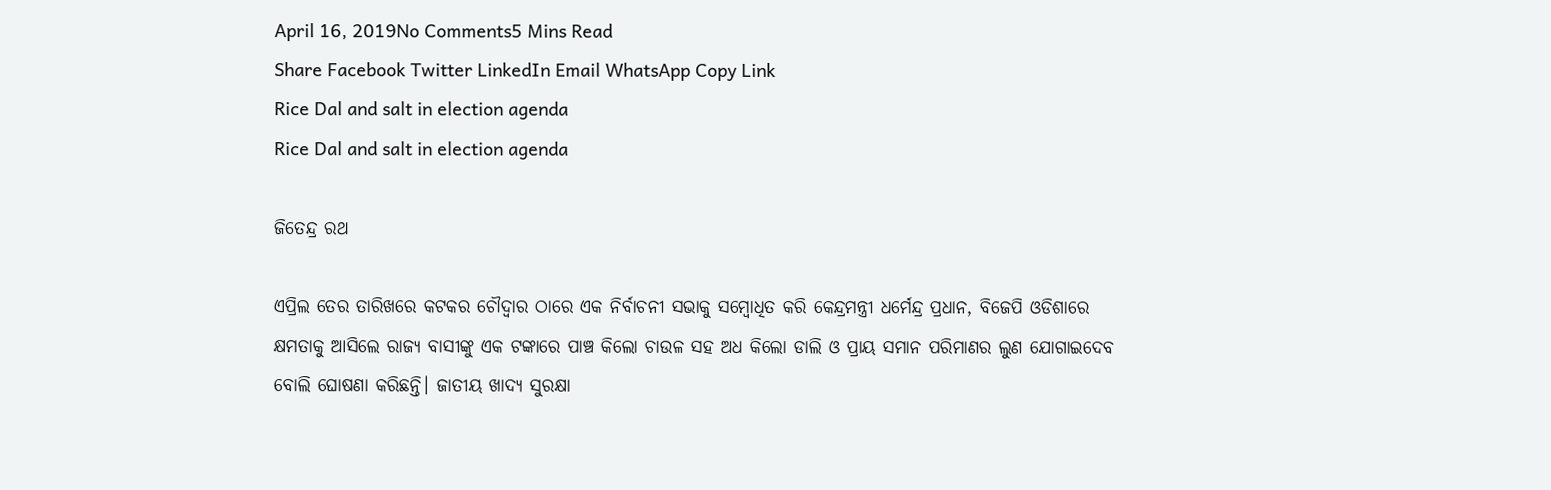April 16, 2019No Comments5 Mins Read
Share Facebook Twitter LinkedIn Email WhatsApp Copy Link
Rice Dal and salt in election agenda
Rice Dal and salt in election agenda

ଜିତେନ୍ଦ୍ର ରଥ

ଏପ୍ରିଲ ତେର ତାରିଖରେ କଟକର ଚୌଦ୍ବାର ଠାରେ ଏକ ନିର୍ବାଚନୀ ସଭାକୁ ସମ୍ବୋଧିତ କରି କେନ୍ଦ୍ରମନ୍ତ୍ରୀ ଧର୍ମେନ୍ଦ୍ର ପ୍ରଧାନ, ବିଜେପି ଓଡିଶାରେ କ୍ଷମତାକୁ ଆସିଲେ ରାଜ୍ୟ ବାସୀଙ୍କୁ ଏକ ଟଙ୍କାରେ ପାଞ୍ଚ କିଲୋ ଚାଉଳ ସହ ଅଧ କିଲୋ ଡାଲି ଓ ପ୍ରାୟ ସମାନ ପରିମାଣର ଲୁଣ ଯୋଗାଇଦେବ ବୋଲି ଘୋଷଣା କରିଛନ୍ତି। ଜାତୀୟ ଖାଦ୍ୟ ସୁରକ୍ଷା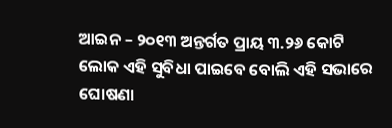ଆଇନ – ୨୦୧୩ ଅନ୍ତର୍ଗତ ପ୍ରାୟ ୩.୨୬ କୋଟି ଲୋକ ଏହି ସୁବିଧା ପାଇବେ ବୋଲି ଏହି ସଭାରେ ଘୋଷଣା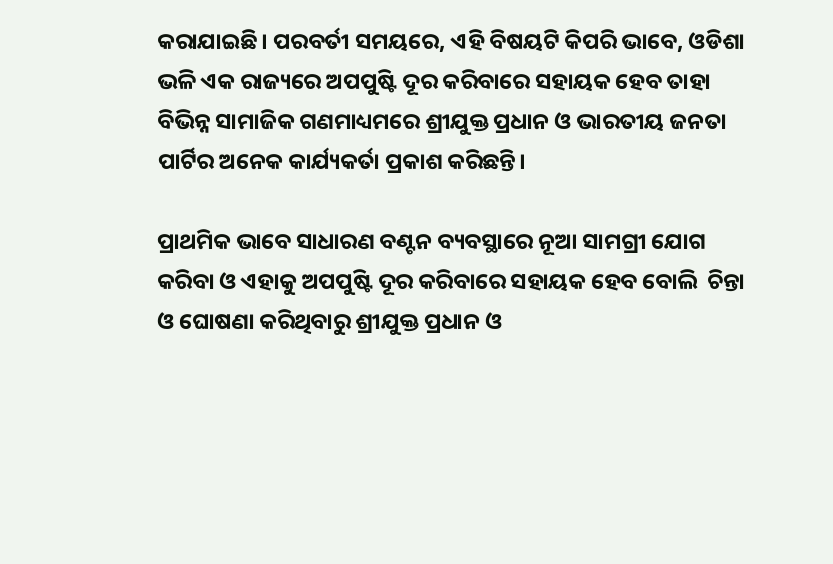କରାଯାଇଛି। ପରବର୍ତୀ ସମୟରେ, ଏହି ବିଷୟଟି କିପରି ଭାବେ, ଓଡିଶା ଭଳି ଏକ ରାଜ୍ୟରେ ଅପପୁଷ୍ଟି ଦୂର କରିବାରେ ସହାୟକ ହେବ ତାହା ବିଭିନ୍ନ ସାମାଜିକ ଗଣମାଧ୍ୟମରେ ଶ୍ରୀଯୁକ୍ତ ପ୍ରଧାନ ଓ ଭାରତୀୟ ଜନତା ପାର୍ଟିର ଅନେକ କାର୍ଯ୍ୟକର୍ତା ପ୍ରକାଶ କରିଛନ୍ତି।

ପ୍ରାଥମିକ ଭାବେ ସାଧାରଣ ବଣ୍ଟନ ବ୍ୟବସ୍ଥାରେ ନୂଆ ସାମଗ୍ରୀ ଯୋଗ କରିବା ଓ ଏହାକୁ ଅପପୁଷ୍ଟି ଦୂର କରିବାରେ ସହାୟକ ହେବ ବୋଲି  ଚିନ୍ତା ଓ ଘୋଷଣା କରିଥିବାରୁ ଶ୍ରୀଯୁକ୍ତ ପ୍ରଧାନ ଓ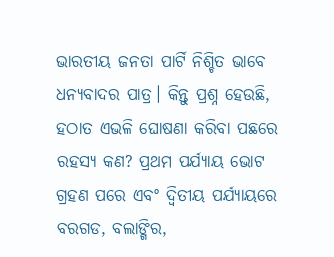ଭାରତୀୟ ଜନତା ପାର୍ଟି ନିଶ୍ଚିତ ଭାବେ ଧନ୍ୟବାଦର ପାତ୍ର। କିନ୍ତୁ ପ୍ରଶ୍ନ ହେଉଛି, ହଠାତ ଏଭଳି ଘୋଷଣା କରିବା ପଛରେ ରହସ୍ୟ କଣ? ପ୍ରଥମ ପର୍ଯ୍ୟାୟ ଭୋଟ ଗ୍ରହଣ ପରେ ଏବଂ ଦ୍ଵିତୀୟ ପର୍ଯ୍ୟାୟରେ ବରଗଡ, ବଲାଙ୍ଗିର,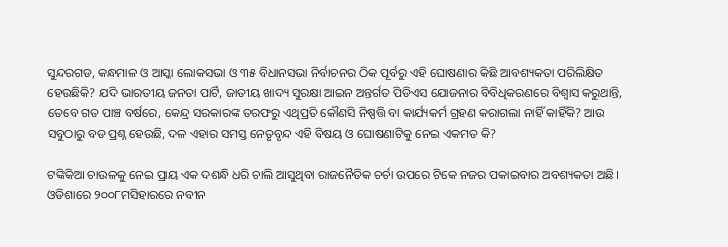ସୁନ୍ଦରଗଡ, କନ୍ଧମାଳ ଓ ଆସ୍କା ଲୋକସଭା ଓ ୩୫ ବିଧାନସଭା ନିର୍ବାଚନର ଠିକ ପୂର୍ବରୁ ଏହି ଘୋଷଣାର କିଛି ଆବଶ୍ୟକତା ପରିଲିକ୍ଷିତ ହେଉଛିକି? ଯଦି ଭାରତୀୟ ଜନତା ପାର୍ଟି, ଜାତୀୟ ଖାଦ୍ୟ ସୁରକ୍ଷା ଆଇନ ଅନ୍ତର୍ଗତ ପିଡିଏସ ଯୋଜନାର ବିବିଧିକରଣରେ ବିଶ୍ଵାସ କରୁଥାନ୍ତି, ତେବେ ଗତ ପାଞ୍ଚ ବର୍ଷରେ, କେନ୍ଦ୍ର ସରକାରଙ୍କ ତରଫରୁ ଏଥିପ୍ରତି କୌଣସି ନିଷ୍ପତ୍ତି ବା କାର୍ଯ୍ୟକର୍ମ ଗ୍ରହଣ କରାଗଲା ନାହିଁ କାହିଁକି? ଆଉ ସବୁଠାରୁ ବଡ ପ୍ରଶ୍ନ ହେଉଛି, ଦଳ ଏହାର ସମସ୍ତ ନେତୃବୃନ୍ଦ ଏହି ବିଷୟ ଓ ଘୋଷଣାଟିକୁ ନେଇ ଏକମତ କି?

ଟଙ୍କିକିଆ ଚାଉଳକୁ ନେଇ ପ୍ରାୟ ଏକ ଦଶନ୍ଧି ଧରି ଚାଲି ଆସୁଥିବା ରାଜନୈତିକ ଚର୍ଚା ଉପରେ ଟିକେ ନଜର ପକାଇବାର ଅବଶ୍ୟକତା ଅଛି।  ଓଡିଶାରେ ୨୦୦୮ମସିହାରରେ ନବୀନ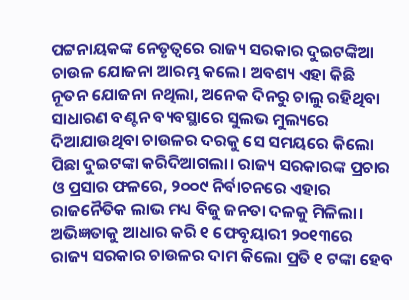ପଟ୍ଟନାୟକଙ୍କ ନେତୃତ୍ଵରେ ରାଜ୍ୟ ସରକାର ଦୁଇଟଙ୍କିଆ ଚାଉଳ ଯୋଜନା ଆରମ୍ଭ କଲେ। ଅବଶ୍ୟ ଏହା କିଛି ନୂତନ ଯୋଜନା ନଥିଲା, ଅନେକ ଦିନରୁ ଚାଲୁ ରହିଥିବା ସାଧାରଣ ବଣ୍ଟନ ବ୍ୟବସ୍ଥାରେ ସୁଲଭ ମୁଲ୍ୟରେ ଦିଆଯାଉଥିବା ଚାଉଳର ଦରକୁ ସେ ସମୟରେ କିଲୋ ପିଛା ଦୁଇଟଙ୍କା କରିଦିଆଗଲା। ରାଜ୍ୟ ସରକାରଙ୍କ ପ୍ରଚାର ଓ ପ୍ରସାର ଫଳରେ, ୨୦୦୯ ନିର୍ବାଚନରେ ଏହାର ରାଜନୈତିକ ଲାଭ ମଧ୍ୟ ବିଜୁ ଜନତା ଦଳକୁ ମିଳିଲା। ଅଭିଜ୍ଞତାକୁ ଆଧାର କରି ୧ ଫେବୃୟାରୀ ୨୦୧୩ରେ ରାଜ୍ୟ ସରକାର ଚାଉଳର ଦାମ କିଲୋ ପ୍ରତି ୧ ଟଙ୍କା ହେବ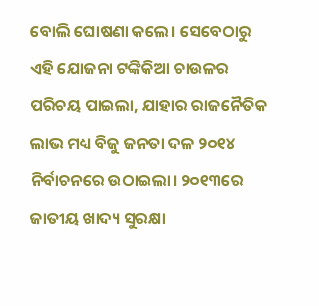ବୋଲି ଘୋଷଣା କଲେ। ସେବେଠାରୁ ଏହି ଯୋଜନା ଟଙ୍କିକିଆ ଚାଉଳର ପରିଚୟ ପାଇଲା, ଯାହାର ରାଜନୈତିକ ଲାଭ ମଧ୍ୟ ବିଜୁ ଜନତା ଦଳ ୨୦୧୪ ନିର୍ବାଚନରେ ଉଠାଇଲା। ୨୦୧୩ରେ ଜାତୀୟ ଖାଦ୍ୟ ସୁରକ୍ଷା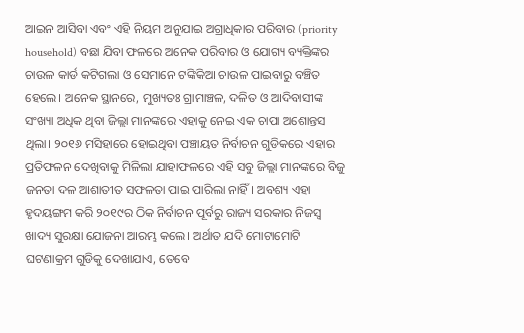ଆଇନ ଆସିବା ଏବଂ ଏହି ନିୟମ ଅନୁଯାଇ ଅଗ୍ରାଧିକାର ପରିବାର (priority household) ବଛା ଯିବା ଫଳରେ ଅନେକ ପରିବାର ଓ ଯୋଗ୍ୟ ବ୍ୟକ୍ତିଙ୍କର ଚାଉଳ କାର୍ଡ କଟିଗଲା ଓ ସେମାନେ ଟଙ୍କିକିଆ ଚାଉଳ ପାଇବାରୁ ବଞ୍ଚିତ ହେଲେ। ଅନେକ ସ୍ଥାନରେ, ମୁଖ୍ୟତଃ ଗ୍ରାମାଞ୍ଚଳ, ଦଳିତ ଓ ଆଦିବାସୀଙ୍କ ସଂଖ୍ୟା ଅଧିକ ଥିବା ଜିଲ୍ଲା ମାନଙ୍କରେ ଏହାକୁ ନେଇ ଏକ ଚାପା ଅଶୋନ୍ତସ ଥିଲା। ୨୦୧୬ ମସିହାରେ ହୋଇଥିବା ପଞ୍ଚାୟତ ନିର୍ବାଚନ ଗୁଡିକରେ ଏହାର ପ୍ରତିଫଳନ ଦେଖିବାକୁ ମିଳିଲା ଯାହାଫଳରେ ଏହି ସବୁ ଜିଲ୍ଲା ମାନଙ୍କରେ ବିଜୁ ଜନତା ଦଳ ଆଶାତୀତ ସଫଳତା ପାଇ ପାରିଲା ନାହିଁ। ଅବଶ୍ୟ ଏହା ହୃଦୟଙ୍ଗମ କରି ୨୦୧୯ର ଠିକ ନିର୍ବାଚନ ପୂର୍ବରୁ ରାଜ୍ୟ ସରକାର ନିଜସ୍ଵ ଖାଦ୍ୟ ସୁରକ୍ଷା ଯୋଜନା ଆରମ୍ଭ କଲେ। ଅର୍ଥାତ ଯଦି ମୋଟାମୋଟି ଘଟଣାକ୍ରମ ଗୁଡିକୁ ଦେଖାଯାଏ, ତେବେ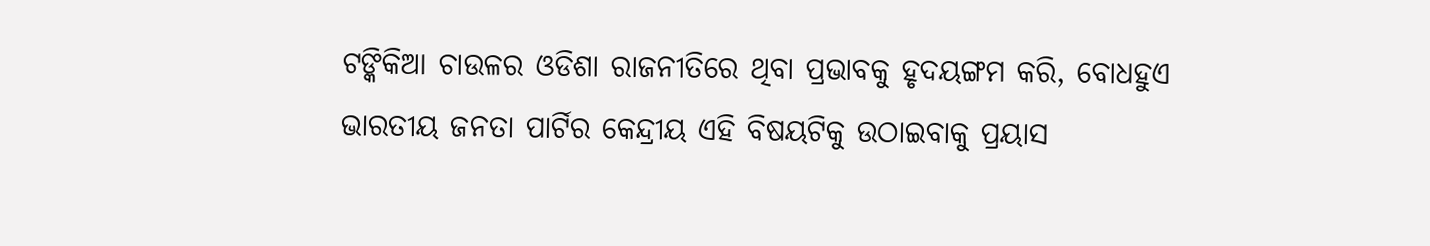ଟଙ୍କିକିଆ ଚାଉଳର ଓଡିଶା ରାଜନୀତିରେ ଥିବା ପ୍ରଭାବକୁ ହୃଦୟଙ୍ଗମ କରି, ବୋଧହୁଏ ଭାରତୀୟ ଜନତା ପାର୍ଟିର କେନ୍ଦ୍ରୀୟ ଏହି ବିଷୟଟିକୁ ଉଠାଇବାକୁ ପ୍ରୟାସ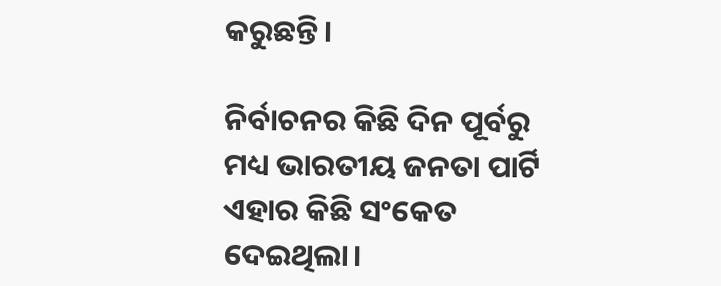କରୁଛନ୍ତି।

ନିର୍ବାଚନର କିଛି ଦିନ ପୂର୍ବରୁ ମଧ୍ୟ ଭାରତୀୟ ଜନତା ପାର୍ଟି ଏହାର କିଛି ସଂକେତ ଦେଇଥିଲା।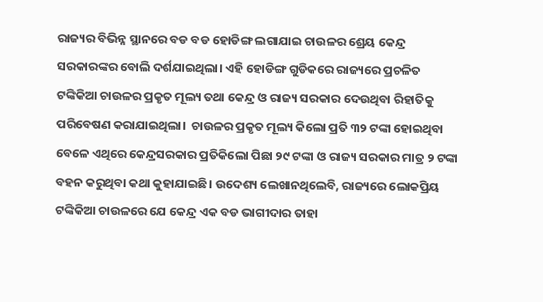ରାଜ୍ୟର ବିଭିନ୍ନ ସ୍ଥାନରେ ବଡ ବଡ ହୋଡିଙ୍ଗ ଲଗାଯାଇ ଚାଉଳର ଶ୍ରେୟ କେନ୍ଦ୍ର ସରକାରଙ୍କର ବୋଲି ଦର୍ଶଯାଇଥିଲା। ଏହି ହୋଡିଙ୍ଗ ଗୁଡିକରେ ରାଜ୍ୟରେ ପ୍ରଚଳିତ ଟଙ୍କିକିଆ ଚାଉଳର ପ୍ରକୃତ ମୂଲ୍ୟ ତଥା କେନ୍ଦ୍ର ଓ ରାଜ୍ୟ ସରକାର ଦେଉଥିବା ରିହାତିକୁ ପରିବେଷଣ କରାଯାଇଥିଲା।  ଚାଉଳର ପ୍ରକୃତ ମୂଲ୍ୟ କିଲୋ ପ୍ରତି ୩୨ ଟଙ୍କା ହୋଇଥିବା ବେଳେ ଏଥିରେ କେନ୍ଦ୍ରସରକାର ପ୍ରତିକିଲୋ ପିଛା ୨୯ ଟଙ୍କା ଓ ରାଜ୍ୟ ସରକାର ମାତ୍ର ୨ ଟଙ୍କା ବହନ କରୁଥିବା କଥା କୁହାଯାଇଛି। ଉଦେଶ୍ୟ ଲେଖାନଥିଲେବି, ରାଜ୍ୟରେ ଲୋକପ୍ରିୟ ଟଙ୍କିକିଆ ଚାଉଳରେ ଯେ କେନ୍ଦ୍ର ଏକ ବଡ ଭାଗୀଦାର ତାହା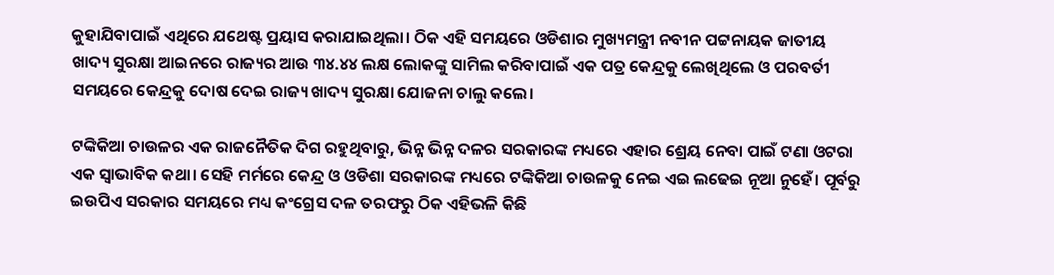କୁହାଯିବାପାଇଁ ଏଥିରେ ଯଥେଷ୍ଟ ପ୍ରୟାସ କରାଯାଇଥିଲା। ଠିକ ଏହି ସମୟରେ ଓଡିଶାର ମୁଖ୍ୟମନ୍ତ୍ରୀ ନବୀନ ପଟ୍ଟନାୟକ ଜାତୀୟ ଖାଦ୍ୟ ସୁରକ୍ଷା ଆଇନରେ ରାଜ୍ୟର ଆଉ ୩୪.୪୪ ଲକ୍ଷ ଲୋକଙ୍କୁ ସାମିଲ କରିବାପାଇଁ ଏକ ପତ୍ର କେନ୍ଦ୍ରକୁ ଲେଖିଥିଲେ ଓ ପରବର୍ତୀ ସମୟରେ କେନ୍ଦ୍ରକୁ ଦୋଷ ଦେଇ ରାଜ୍ୟ ଖାଦ୍ୟ ସୁରକ୍ଷା ଯୋଜନା ଚାଲୁ କଲେ।

ଟଙ୍କିକିଆ ଚାଉଳର ଏକ ରାଜନୈତିକ ଦିଗ ରହୁଥିବାରୁ, ଭିନ୍ନ ଭିନ୍ନ ଦଳର ସରକାରଙ୍କ ମଧ୍ୟରେ ଏହାର ଶ୍ରେୟ ନେବା ପାଇଁ ଟଣା ଓଟରା ଏକ ସ୍ଵାଭାବିକ କଥା। ସେହି ମର୍ମରେ କେନ୍ଦ୍ର ଓ ଓଡିଶା ସରକାରଙ୍କ ମଧ୍ୟରେ ଟଙ୍କିକିଆ ଚାଉଳକୁ ନେଇ ଏଇ ଲଢେଇ ନୂଆ ନୁହେଁ। ପୂର୍ବରୁ ଇଉପିଏ ସରକାର ସମୟରେ ମଧ୍ୟ କଂଗ୍ରେସ ଦଳ ତରଫରୁ ଠିକ ଏହିଭଳି କିଛି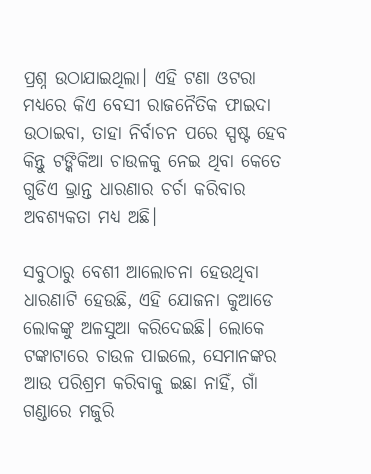ପ୍ରଶ୍ନ ଉଠାଯାଇଥିଲା। ଏହି ଟଣା ଓଟରା ମଧ୍ୟରେ କିଏ ବେସୀ ରାଜନୈତିକ ଫାଇଦା ଉଠାଇବା, ତାହା ନିର୍ବାଚନ ପରେ ସ୍ପଷ୍ଟ ହେବ କିନ୍ତୁ ଟଙ୍କିକିଆ ଚାଉଳକୁ ନେଇ ଥିବା କେତେ ଗୁଡିଏ ଭ୍ରାନ୍ତ ଧାରଣାର ଚର୍ଚା କରିବାର ଅବଶ୍ୟକତା ମଧ୍ୟ ଅଛି।

ସବୁଠାରୁ ବେଶୀ ଆଲୋଚନା ହେଉଥିବା ଧାରଣାଟି ହେଉଛି, ଏହି ଯୋଜନା କୁଆଡେ ଲୋକଙ୍କୁ ଅଳସୁଆ କରିଦେଇଛି। ଲୋକେ ଟଙ୍କାଟାରେ ଚାଉଳ ପାଇଲେ, ସେମାନଙ୍କର ଆଉ ପରିଶ୍ରମ କରିବାକୁ ଇଛା ନାହିଁ, ଗାଁ ଗଣ୍ଡାରେ ମଜୁରି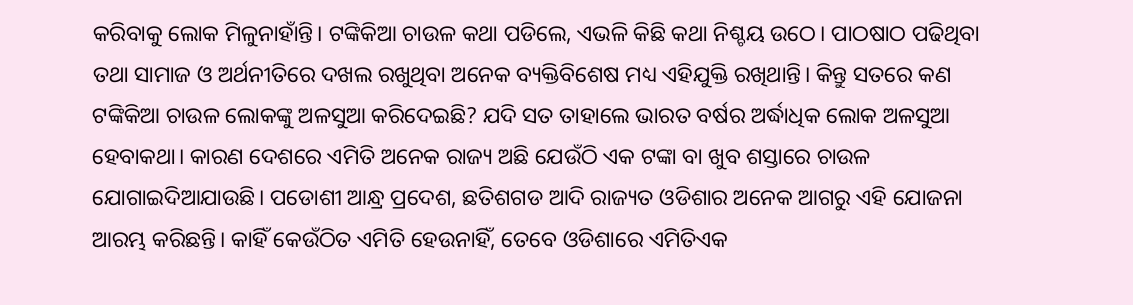କରିବାକୁ ଲୋକ ମିଳୁନାହାଁନ୍ତି। ଟଙ୍କିକିଆ ଚାଉଳ କଥା ପଡିଲେ, ଏଭଳି କିଛି କଥା ନିଶ୍ଚୟ ଉଠେ। ପାଠଷାଠ ପଢିଥିବା ତଥା ସାମାଜ ଓ ଅର୍ଥନୀତିରେ ଦଖଲ ରଖୁଥିବା ଅନେକ ବ୍ୟକ୍ତିବିଶେଷ ମଧ୍ୟ ଏହିଯୁକ୍ତି ରଖିଥାନ୍ତି। କିନ୍ତୁ ସତରେ କଣ ଟଙ୍କିକିଆ ଚାଉଳ ଲୋକଙ୍କୁ ଅଳସୁଆ କରିଦେଇଛି? ଯଦି ସତ ତାହାଲେ ଭାରତ ବର୍ଷର ଅର୍ଦ୍ଧାଧିକ ଲୋକ ଅଳସୁଆ ହେବାକଥା। କାରଣ ଦେଶରେ ଏମିତି ଅନେକ ରାଜ୍ୟ ଅଛି ଯେଉଁଠି ଏକ ଟଙ୍କା ବା ଖୁବ ଶସ୍ତାରେ ଚାଉଳ ଯୋଗାଇଦିଆଯାଉଛି। ପଡୋଶୀ ଆନ୍ଧ୍ର ପ୍ରଦେଶ, ଛତିଶଗଡ ଆଦି ରାଜ୍ୟତ ଓଡିଶାର ଅନେକ ଆଗରୁ ଏହି ଯୋଜନା ଆରମ୍ଭ କରିଛନ୍ତି। କାହିଁ କେଉଁଠିତ ଏମିତି ହେଉନାହିଁ, ତେବେ ଓଡିଶାରେ ଏମିତିଏକ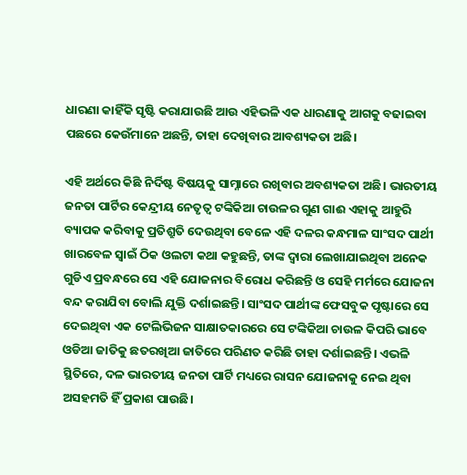ଧାରଣା କାହିଁକି ସୃଷ୍ଟି କରାଯାଉଛି ଆଉ ଏହିଭଳି ଏକ ଧାରଣାକୁ ଆଗକୁ ବଢାଇବା ପଛରେ କେଉଁମାନେ ଅଛନ୍ତି, ତାହା ଦେଖିବାର ଆବଶ୍ୟକତା ଅଛି।

ଏହି ଅର୍ଥରେ କିଛି ନିର୍ଦିଷ୍ଟ ବିଷୟକୁ ସାମ୍ନାରେ ରଖିବାର ଅବଶ୍ୟକତା ଅଛି। ଭାରତୀୟ ଜନତା ପାର୍ଟିର କେନ୍ଦ୍ରୀୟ ନେତୃତ୍ଵ ଟଙ୍କିକିଆ ଚାଉଳର ଗୁଣ ଗାଈ ଏହାକୁ ଆହୁରି ବ୍ୟାପକ କରିବାକୁ ପ୍ରତିଶ୍ରୁତି ଦେଉଥିବା ବେଳେ ଏହି ଦଳର କନ୍ଧମାଳ ସାଂସଦ ପାର୍ଥୀ ଖାରବେଳ ସ୍ଵାଇଁ ଠିକ ଓଲଟା କଥା କହୁଛନ୍ତି, ତାଙ୍କ ଦ୍ଵାରା ଲେଖାଯାଇଥିବା ଅନେକ ଗୁଡିଏ ପ୍ରବନ୍ଧରେ ସେ ଏହି ଯୋଜନାର ବିରୋଧ କରିଛନ୍ତି ଓ ସେହି ମର୍ମରେ ଯୋଜନା ବନ୍ଦ କରାଯିବା ବୋଲି ଯୁକ୍ତି ଦର୍ଶାଇଛନ୍ତି। ସାଂସଦ ପାର୍ଥୀଙ୍କ ଫେସବୁକ ପୃଷ୍ଟାରେ ସେ ଦେଇଥିବା ଏକ ଟେଲିଭିଜନ ସାକ୍ଷାତକାରରେ ସେ ଟଙ୍କିକିଆ ଚାଉଳ କିପରି ଭାବେ ଓଡିଆ ଜାତିକୁ ଛତରଖିଆ ଜାତିରେ ପରିଣତ କରିଛି ତାହା ଦର୍ଶାଇଛନ୍ତି। ଏଭଳି ସ୍ଥିତିରେ, ଦଳ ଭାରତୀୟ ଜନତା ପାର୍ଟି ମଧ୍ୟରେ ରାସନ ଯୋଜନାକୁ ନେଇ ଥିବା ଅସହମତି ହିଁ ପ୍ରକାଶ ପାଉଛି।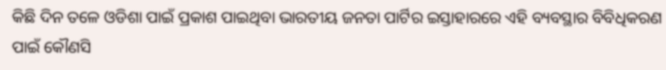କିଛି ଦିନ ତଳେ ଓଡିଶା ପାଇଁ ପ୍ରକାଶ ପାଇଥିବା ଭାରତୀୟ ଜନତା ପାର୍ଟିର ଇସ୍ତାହାରରେ ଏହି ବ୍ୟବସ୍ଥାର ବିବିଧିକରଣ ପାଇଁ କୌଣସି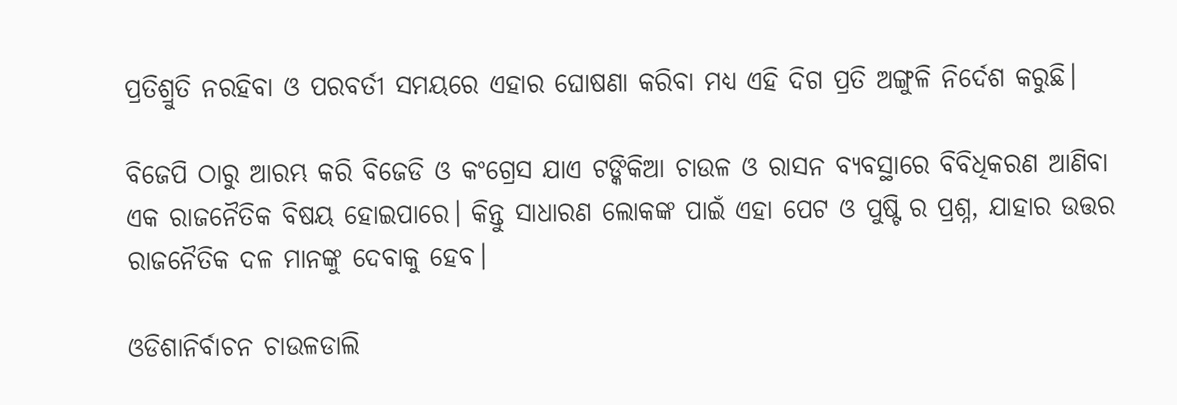ପ୍ରତିଶ୍ରୁତି ନରହିବା ଓ ପରବର୍ତୀ ସମୟରେ ଏହାର ଘୋଷଣା କରିବା ମଧ୍ୟ ଏହି ଦିଗ ପ୍ରତି ଅଙ୍ଗୁଳି ନିର୍ଦେଶ କରୁଛି।

ବିଜେପି ଠାରୁ ଆରମ୍ଭ କରି ବିଜେଡି ଓ କଂଗ୍ରେସ ଯାଏ ଟଙ୍କିକିଆ ଚାଉଳ ଓ ରାସନ ବ୍ୟବସ୍ଥାରେ ବିବିଧିକରଣ ଆଣିବା ଏକ ରାଜନୈତିକ ବିଷୟ ହୋଇପାରେ। କିନ୍ତୁ ସାଧାରଣ ଲୋକଙ୍କ ପାଇଁ ଏହା ପେଟ ଓ ପୁଷ୍ଟି ର ପ୍ରଶ୍ନ, ଯାହାର ଉତ୍ତର ରାଜନୈତିକ ଦଳ ମାନଙ୍କୁ ଦେବାକୁ ହେବ।

ଓଡିଶାନିର୍ବାଚନ ଚାଉଳଡାଲି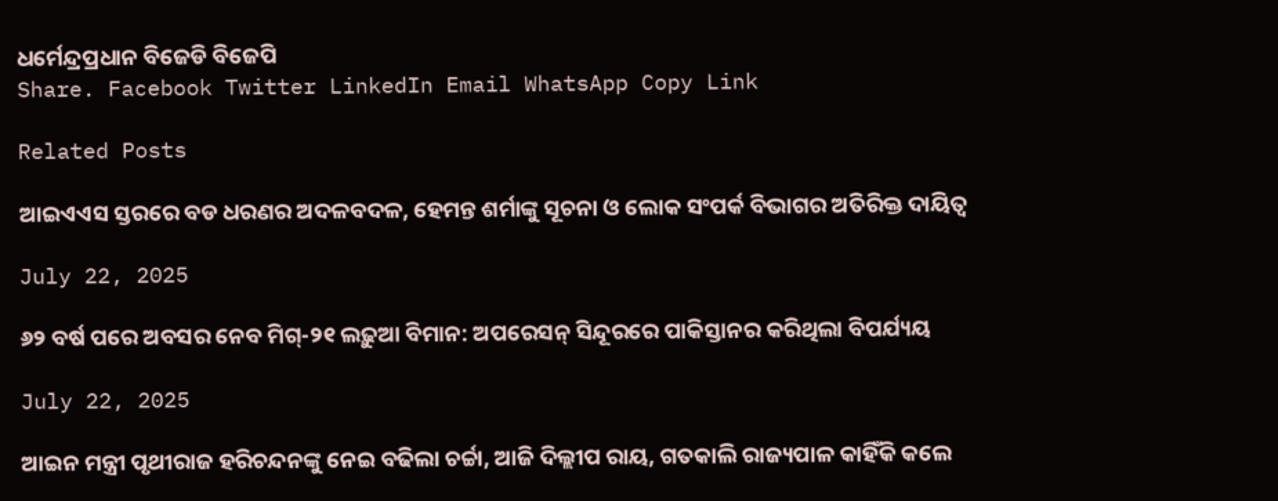ଧର୍ମେନ୍ଦ୍ରପ୍ରଧାନ ବିଜେଡି ବିଜେପି
Share. Facebook Twitter LinkedIn Email WhatsApp Copy Link

Related Posts

ଆଇଏଏସ ସ୍ତରରେ ବଡ ଧରଣର ଅଦଳବଦଳ, ହେମନ୍ତ ଶର୍ମାଙ୍କୁ ସୂଚନା ଓ ଲୋକ ସଂପର୍କ ବିଭାଗର ଅତିରିକ୍ତ ଦାୟିତ୍ବ

July 22, 2025

୬୨ ବର୍ଷ ପରେ ଅବସର ନେବ ମିଗ୍-୨୧ ଲଢ଼ୁଆ ବିମାନ: ଅପରେସନ୍ ସିନ୍ଦୂରରେ ପାକିସ୍ତାନର କରିଥିଲା ବିପର୍ଯ୍ୟୟ

July 22, 2025

ଆଇନ ମନ୍ତ୍ରୀ ପୃଥୀରାଜ ହରିଚନ୍ଦନଙ୍କୁ ନେଇ ବଢିଲା ଚର୍ଚ୍ଚା, ଆଜି ଦିଲ୍ଲୀପ ରାୟ, ଗତକାଲି ରାଜ୍ୟପାଳ କାହିଁକି କଲେ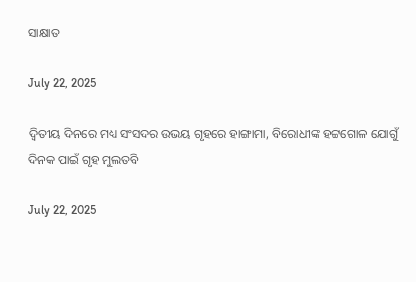ସାକ୍ଷାତ

July 22, 2025

ଦ୍ବିତୀୟ ଦିନରେ ମଧ୍ୟ ସଂସଦର ଉଭୟ ଗୃହରେ ହାଙ୍ଗାମା, ବିରୋଧୀଙ୍କ ହଟ୍ଟଗୋଳ ଯୋଗୁଁ ଦିନକ ପାଇଁ ଗୃହ ମୁଲତବି

July 22, 2025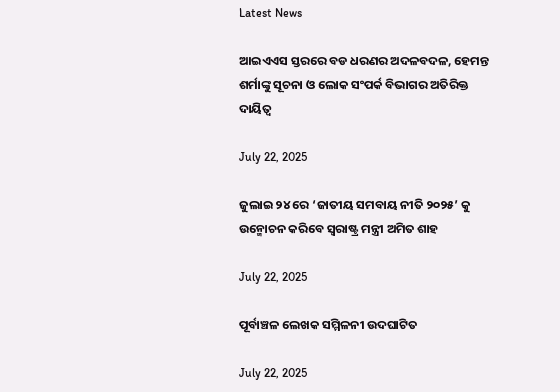Latest News

ଆଇଏଏସ ସ୍ତରରେ ବଡ ଧରଣର ଅଦଳବଦଳ, ହେମନ୍ତ ଶର୍ମାଙ୍କୁ ସୂଚନା ଓ ଲୋକ ସଂପର୍କ ବିଭାଗର ଅତିରିକ୍ତ ଦାୟିତ୍ବ

July 22, 2025

ଜୁଲାଇ ୨୪ ରେ ‘ଜାତୀୟ ସମବାୟ ନୀତି ୨୦୨୫’ କୁ ଉନ୍ମୋଚନ କରିବେ ସ୍ୱରାଷ୍ଟ୍ର ମନ୍ତ୍ରୀ ଅମିତ ଶାହ

July 22, 2025

ପୂର୍ବାଞ୍ଚଳ ଲେଖକ ସମ୍ମିଳନୀ ଉଦଘାଟିତ

July 22, 2025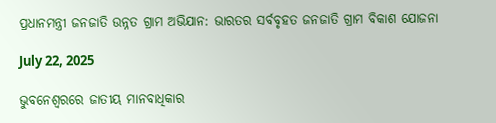ପ୍ରଧାନମନ୍ତ୍ରୀ ଜନଜାତି ଉନ୍ନତ ଗ୍ରାମ ଅଭିଯାନ: ଭାରତର ସର୍ବବୃହତ ଜନଜାତି ଗ୍ରାମ ବିକାଶ ଯୋଜନା

July 22, 2025

ଭୁବନେଶ୍ୱରରେ ଜାତୀୟ ମାନବାଧିକାର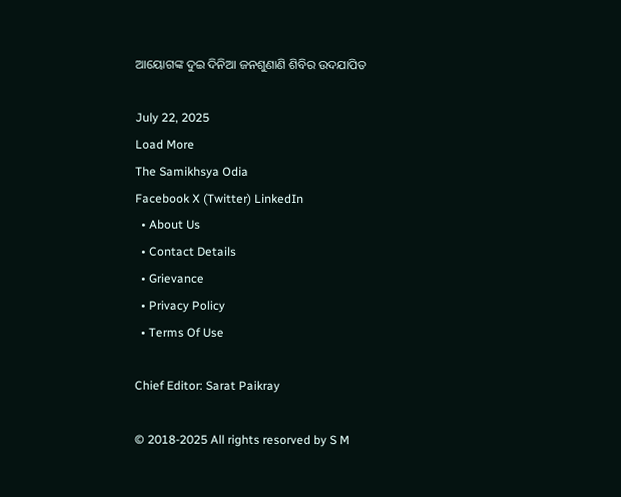ଆୟୋଗଙ୍କ ଦୁଇ ଦିନିଆ ଜନଶୁଣାଣି ଶିବିର ଉଦଯାପିତ

July 22, 2025
Load More
The Samikhsya Odia
Facebook X (Twitter) LinkedIn
  • About Us
  • Contact Details
  • Grievance
  • Privacy Policy
  • Terms Of Use

Chief Editor: Sarat Paikray

© 2018-2025 All rights resorved by S M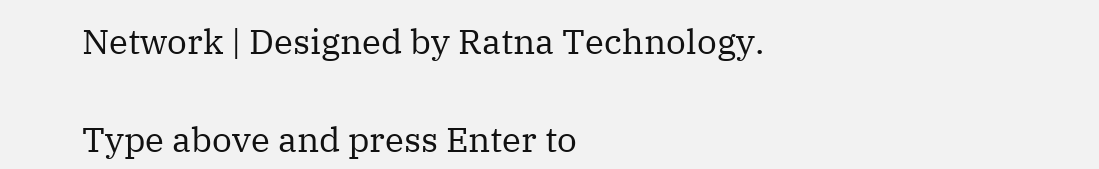Network | Designed by Ratna Technology.

Type above and press Enter to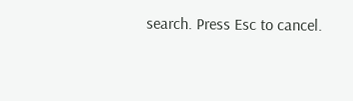search. Press Esc to cancel.